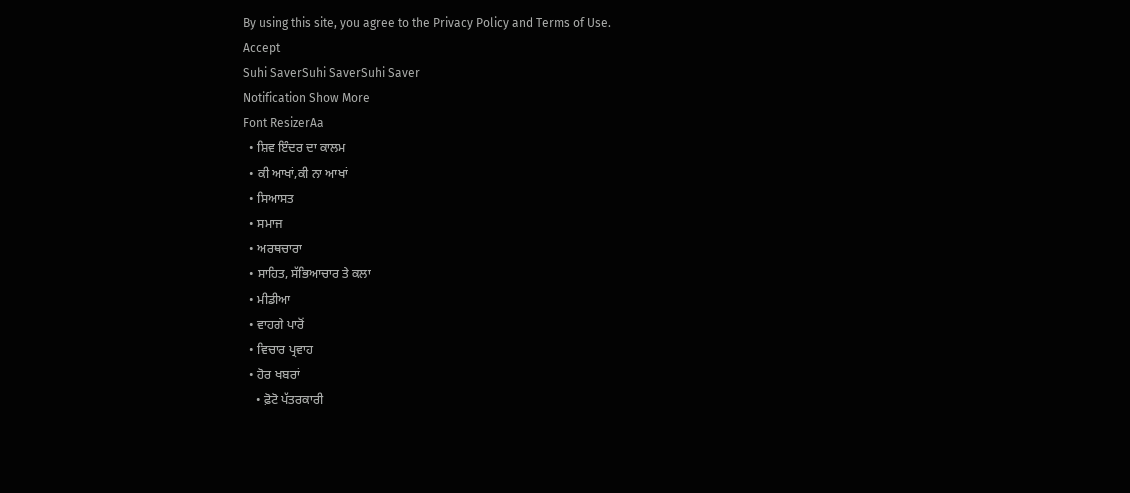By using this site, you agree to the Privacy Policy and Terms of Use.
Accept
Suhi SaverSuhi SaverSuhi Saver
Notification Show More
Font ResizerAa
  • ਸ਼ਿਵ ਇੰਦਰ ਦਾ ਕਾਲਮ
  • ਕੀ ਆਖਾਂ,ਕੀ ਨਾ ਆਖਾਂ
  • ਸਿਆਸਤ
  • ਸਮਾਜ
  • ਅਰਥਚਾਰਾ
  • ਸਾਹਿਤ, ਸੱਭਿਆਚਾਰ ਤੇ ਕਲਾ
  • ਮੀਡੀਆ
  • ਵਾਹਗੇ ਪਾਰੋਂ
  • ਵਿਚਾਰ ਪ੍ਰਵਾਹ
  • ਹੋਰ ਖਬਰਾਂ
    • ਫ਼ੋਟੋ ਪੱਤਰਕਾਰੀ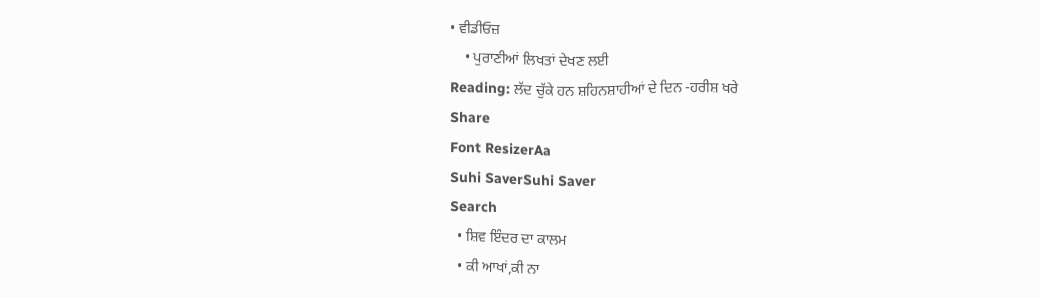• ਵੀਡੀਓਜ਼
    • ਪੁਰਾਣੀਆਂ ਲਿਖਤਾਂ ਦੇਖਣ ਲਈ
Reading: ਲੱਦ ਚੁੱਕੇ ਹਨ ਸ਼ਹਿਨਸ਼ਾਹੀਆਂ ਦੇ ਦਿਨ -ਹਰੀਸ਼ ਖਰੇ
Share
Font ResizerAa
Suhi SaverSuhi Saver
Search
  • ਸ਼ਿਵ ਇੰਦਰ ਦਾ ਕਾਲਮ
  • ਕੀ ਆਖਾਂ,ਕੀ ਨਾ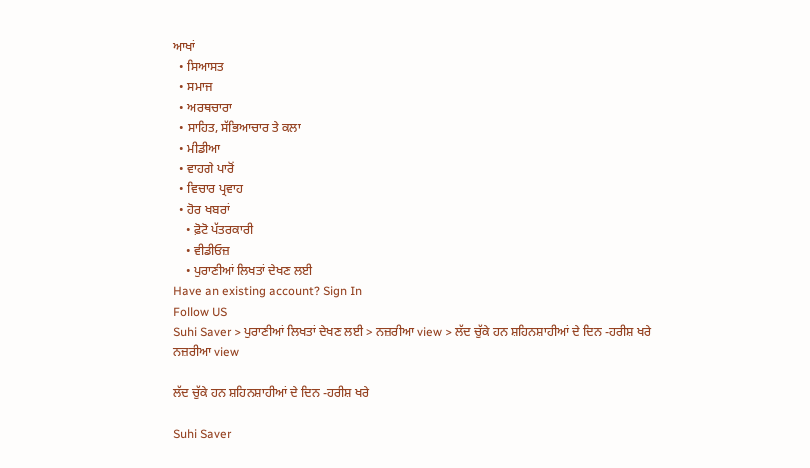ਆਖਾਂ
  • ਸਿਆਸਤ
  • ਸਮਾਜ
  • ਅਰਥਚਾਰਾ
  • ਸਾਹਿਤ, ਸੱਭਿਆਚਾਰ ਤੇ ਕਲਾ
  • ਮੀਡੀਆ
  • ਵਾਹਗੇ ਪਾਰੋਂ
  • ਵਿਚਾਰ ਪ੍ਰਵਾਹ
  • ਹੋਰ ਖਬਰਾਂ
    • ਫ਼ੋਟੋ ਪੱਤਰਕਾਰੀ
    • ਵੀਡੀਓਜ਼
    • ਪੁਰਾਣੀਆਂ ਲਿਖਤਾਂ ਦੇਖਣ ਲਈ
Have an existing account? Sign In
Follow US
Suhi Saver > ਪੁਰਾਣੀਆਂ ਲਿਖਤਾਂ ਦੇਖਣ ਲਈ > ਨਜ਼ਰੀਆ view > ਲੱਦ ਚੁੱਕੇ ਹਨ ਸ਼ਹਿਨਸ਼ਾਹੀਆਂ ਦੇ ਦਿਨ -ਹਰੀਸ਼ ਖਰੇ
ਨਜ਼ਰੀਆ view

ਲੱਦ ਚੁੱਕੇ ਹਨ ਸ਼ਹਿਨਸ਼ਾਹੀਆਂ ਦੇ ਦਿਨ -ਹਰੀਸ਼ ਖਰੇ

Suhi Saver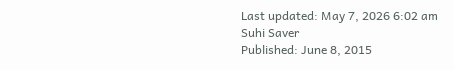Last updated: May 7, 2026 6:02 am
Suhi Saver
Published: June 8, 2015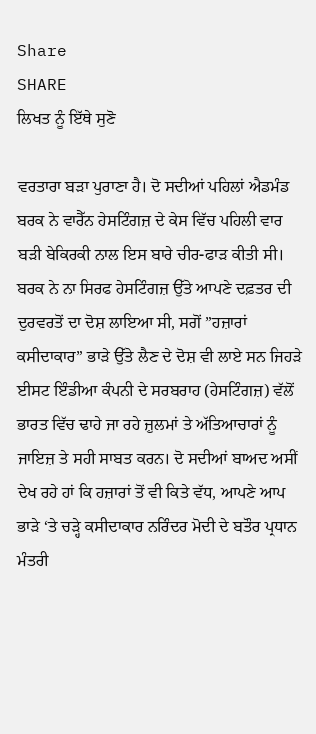Share
SHARE
ਲਿਖਤ ਨੂੰ ਇੱਥੇ ਸੁਣੋ

ਵਰਤਾਰਾ ਬੜਾ ਪੁਰਾਣਾ ਹੈ। ਦੋ ਸਦੀਆਂ ਪਹਿਲਾਂ ਐਡਮੰਡ ਬਰਕ ਨੇ ਵਾਰੈੱਨ ਹੇਸਟਿੰਗਜ਼ ਦੇ ਕੇਸ ਵਿੱਚ ਪਹਿਲੀ ਵਾਰ ਬੜੀ ਬੇਕਿਰਕੀ ਨਾਲ ਇਸ ਬਾਰੇ ਚੀਰ-ਫਾੜ ਕੀਤੀ ਸੀ। ਬਰਕ ਨੇ ਨਾ ਸਿਰਫ ਹੇਸਟਿੰਗਜ਼ ਉੱਤੇ ਆਪਣੇ ਦਫ਼ਤਰ ਦੀ ਦੁਰਵਰਤੋਂ ਦਾ ਦੋਸ਼ ਲਾਇਆ ਸੀ, ਸਗੋਂ ”ਹਜ਼ਾਰਾਂ ਕਸੀਦਾਕਾਰ” ਭਾੜੇ ਉੱਤੇ ਲੈਣ ਦੇ ਦੋਸ਼ ਵੀ ਲਾਏ ਸਨ ਜਿਹੜੇ ਈਸਟ ਇੰਡੀਆ ਕੰਪਨੀ ਦੇ ਸਰਬਰਾਹ (ਹੇਸਟਿੰਗਜ਼) ਵੱਲੋਂ ਭਾਰਤ ਵਿੱਚ ਢਾਹੇ ਜਾ ਰਹੇ ਜ਼ੁਲਮਾਂ ਤੇ ਅੱਤਿਆਚਾਰਾਂ ਨੂੰ ਜਾਇਜ਼ ਤੇ ਸਹੀ ਸਾਬਤ ਕਰਨ। ਦੋ ਸਦੀਆਂ ਬਾਅਦ ਅਸੀਂ ਦੇਖ ਰਹੇ ਹਾਂ ਕਿ ਹਜ਼ਾਰਾਂ ਤੋਂ ਵੀ ਕਿਤੇ ਵੱਧ, ਆਪਣੇ ਆਪ ਭਾੜੇ ‘ਤੇ ਚੜ੍ਹੇ ਕਸੀਦਾਕਾਰ ਨਰਿੰਦਰ ਮੋਦੀ ਦੇ ਬਤੌਰ ਪ੍ਰਧਾਨ ਮੰਤਰੀ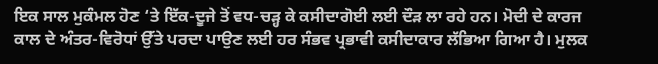ਇਕ ਸਾਲ ਮੁਕੰਮਲ ਹੋਣ ‘ਤੇ ਇੱਕ-ਦੂਜੇ ਤੋਂ ਵਧ-ਚੜ੍ਹ ਕੇ ਕਸੀਦਾਗੋਈ ਲਈ ਦੌੜ ਲਾ ਰਹੇ ਹਨ। ਮੋਦੀ ਦੇ ਕਾਰਜ ਕਾਲ ਦੇ ਅੰਤਰ-ਵਿਰੋਧਾਂ ਉੱਤੇ ਪਰਦਾ ਪਾਉਣ ਲਈ ਹਰ ਸੰਭਵ ਪ੍ਰਭਾਵੀ ਕਸੀਦਾਕਾਰ ਲੱਭਿਆ ਗਿਆ ਹੈ। ਮੁਲਕ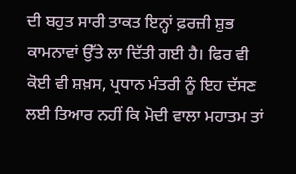ਦੀ ਬਹੁਤ ਸਾਰੀ ਤਾਕਤ ਇਨ੍ਹਾਂ ਫ਼ਰਜ਼ੀ ਸ਼ੁਭ ਕਾਮਨਾਵਾਂ ਉੱਤੇ ਲਾ ਦਿੱਤੀ ਗਈ ਹੈ। ਫਿਰ ਵੀ ਕੋਈ ਵੀ ਸ਼ਖ਼ਸ, ਪ੍ਰਧਾਨ ਮੰਤਰੀ ਨੂੰ ਇਹ ਦੱਸਣ ਲਈ ਤਿਆਰ ਨਹੀਂ ਕਿ ਮੋਦੀ ਵਾਲਾ ਮਹਾਤਮ ਤਾਂ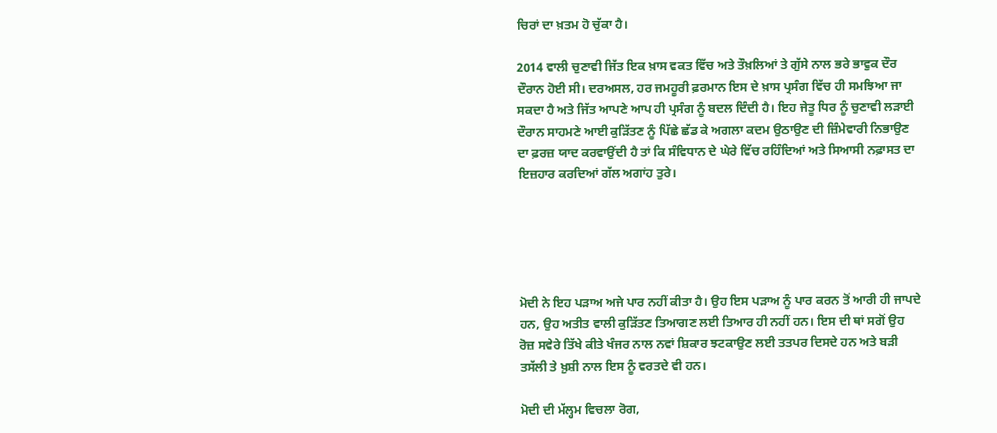ਚਿਰਾਂ ਦਾ ਖ਼ਤਮ ਹੋ ਚੁੱਕਾ ਹੈ।

2014 ਵਾਲੀ ਚੁਣਾਵੀ ਜਿੱਤ ਇਕ ਖ਼ਾਸ ਵਕਤ ਵਿੱਚ ਅਤੇ ਤੌਖ਼ਲਿਆਂ ਤੇ ਗੁੱਸੇ ਨਾਲ ਭਰੇ ਭਾਵੁਕ ਦੌਰ ਦੌਰਾਨ ਹੋਈ ਸੀ। ਦਰਅਸਲ, ਹਰ ਜਮਹੂਰੀ ਫ਼ਰਮਾਨ ਇਸ ਦੇ ਖ਼ਾਸ ਪ੍ਰਸੰਗ ਵਿੱਚ ਹੀ ਸਮਝਿਆ ਜਾ ਸਕਦਾ ਹੈ ਅਤੇ ਜਿੱਤ ਆਪਣੇ ਆਪ ਹੀ ਪ੍ਰਸੰਗ ਨੂੰ ਬਦਲ ਦਿੰਦੀ ਹੈ। ਇਹ ਜੇਤੂ ਧਿਰ ਨੂੰ ਚੁਣਾਵੀ ਲੜਾਈ ਦੌਰਾਨ ਸਾਹਮਣੇ ਆਈ ਕੁੜਿੱਤਣ ਨੂੰ ਪਿੱਛੇ ਛੱਡ ਕੇ ਅਗਲਾ ਕਦਮ ਉਠਾਉਣ ਦੀ ਜ਼ਿੰਮੇਵਾਰੀ ਨਿਭਾਉਣ ਦਾ ਫ਼ਰਜ਼ ਯਾਦ ਕਰਵਾਉਂਦੀ ਹੈ ਤਾਂ ਕਿ ਸੰਵਿਧਾਨ ਦੇ ਘੇਰੇ ਵਿੱਚ ਰਹਿੰਦਿਆਂ ਅਤੇ ਸਿਆਸੀ ਨਫ਼ਾਸਤ ਦਾ ਇਜ਼ਹਾਰ ਕਰਦਿਆਂ ਗੱਲ ਅਗਾਂਹ ਤੁਰੇ।





ਮੋਦੀ ਨੇ ਇਹ ਪੜਾਅ ਅਜੇ ਪਾਰ ਨਹੀਂ ਕੀਤਾ ਹੈ। ਉਹ ਇਸ ਪੜਾਅ ਨੂੰ ਪਾਰ ਕਰਨ ਤੋਂ ਆਰੀ ਹੀ ਜਾਪਦੇ ਹਨ, ਉਹ ਅਤੀਤ ਵਾਲੀ ਕੁੜਿੱਤਣ ਤਿਆਗਣ ਲਈ ਤਿਆਰ ਹੀ ਨਹੀਂ ਹਨ। ਇਸ ਦੀ ਥਾਂ ਸਗੋਂ ਉਹ ਰੋਜ਼ ਸਵੇਰੇ ਤਿੱਖੇ ਕੀਤੇ ਖੰਜਰ ਨਾਲ ਨਵਾਂ ਸ਼ਿਕਾਰ ਝਟਕਾਉਣ ਲਈ ਤਤਪਰ ਦਿਸਦੇ ਹਨ ਅਤੇ ਬੜੀ ਤਸੱਲੀ ਤੇ ਖ਼ੁਸ਼ੀ ਨਾਲ ਇਸ ਨੂੰ ਵਰਤਦੇ ਵੀ ਹਨ।

ਮੋਦੀ ਦੀ ਮੱਲ੍ਹਮ ਵਿਚਲਾ ਰੋਗ,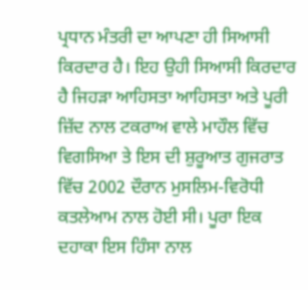ਪ੍ਰਧਾਨ ਮੰਤਰੀ ਦਾ ਆਪਣਾ ਹੀ ਸਿਆਸੀ ਕਿਰਦਾਰ ਹੈ। ਇਹ ਉਹੀ ਸਿਆਸੀ ਕਿਰਦਾਰ ਹੈ ਜਿਹੜਾ ਆਹਿਸਤਾ ਆਹਿਸਤਾ ਅਤੇ ਪੂਰੀ ਜ਼ਿੱਦ ਨਾਲ ਟਕਰਾਅ ਵਾਲੇ ਮਾਹੌਲ ਵਿੱਚ ਵਿਗਸਿਆ ਤੇ ਇਸ ਦੀ ਸ਼ੁਰੂਆਤ ਗੁਜਰਾਤ ਵਿੱਚ 2002 ਦੌਰਾਨ ਮੁਸਲਿਮ-ਵਿਰੋਧੀ ਕਤਲੇਆਮ ਨਾਲ ਹੋਈ ਸੀ। ਪੂਰਾ ਇਕ ਦਹਾਕਾ ਇਸ ਹਿੰਸਾ ਨਾਲ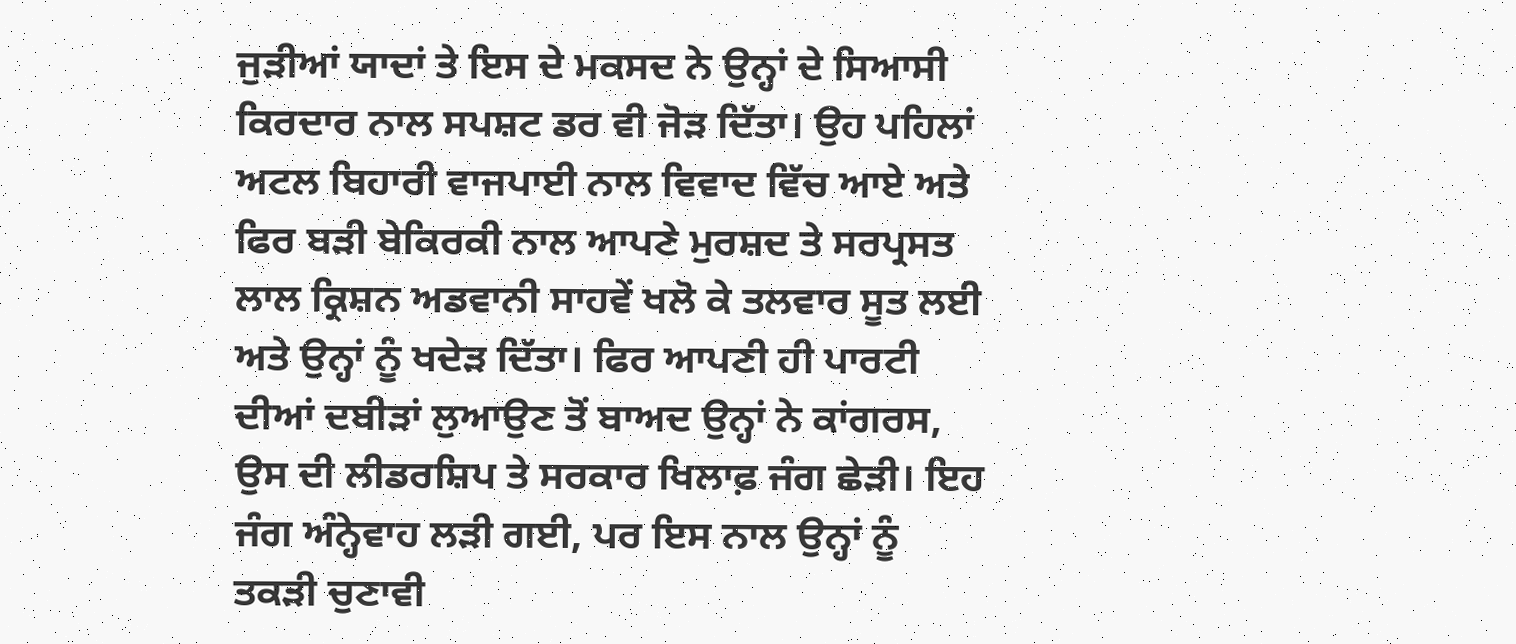ਜੁੜੀਆਂ ਯਾਦਾਂ ਤੇ ਇਸ ਦੇ ਮਕਸਦ ਨੇ ਉਨ੍ਹਾਂ ਦੇ ਸਿਆਸੀ ਕਿਰਦਾਰ ਨਾਲ ਸਪਸ਼ਟ ਡਰ ਵੀ ਜੋੜ ਦਿੱਤਾ। ਉਹ ਪਹਿਲਾਂ ਅਟਲ ਬਿਹਾਰੀ ਵਾਜਪਾਈ ਨਾਲ ਵਿਵਾਦ ਵਿੱਚ ਆਏ ਅਤੇ ਫਿਰ ਬੜੀ ਬੇਕਿਰਕੀ ਨਾਲ ਆਪਣੇ ਮੁਰਸ਼ਦ ਤੇ ਸਰਪ੍ਰਸਤ ਲਾਲ ਕ੍ਰਿਸ਼ਨ ਅਡਵਾਨੀ ਸਾਹਵੇਂ ਖਲੋ ਕੇ ਤਲਵਾਰ ਸੂਤ ਲਈ ਅਤੇ ਉਨ੍ਹਾਂ ਨੂੰ ਖਦੇੜ ਦਿੱਤਾ। ਫਿਰ ਆਪਣੀ ਹੀ ਪਾਰਟੀ ਦੀਆਂ ਦਬੀੜਾਂ ਲੁਆਉਣ ਤੋਂ ਬਾਅਦ ਉਨ੍ਹਾਂ ਨੇ ਕਾਂਗਰਸ, ਉਸ ਦੀ ਲੀਡਰਸ਼ਿਪ ਤੇ ਸਰਕਾਰ ਖਿਲਾਫ਼ ਜੰਗ ਛੇੜੀ। ਇਹ ਜੰਗ ਅੰਨ੍ਹੇਵਾਹ ਲੜੀ ਗਈ, ਪਰ ਇਸ ਨਾਲ ਉਨ੍ਹਾਂ ਨੂੰ ਤਕੜੀ ਚੁਣਾਵੀ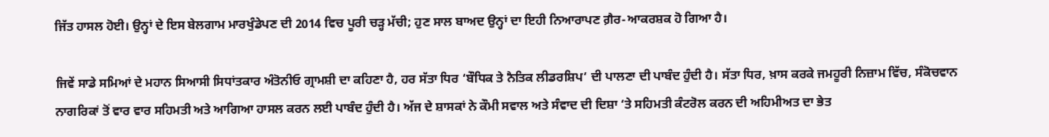ਜਿੱਤ ਹਾਸਲ ਹੋਈ। ਉਨ੍ਹਾਂ ਦੇ ਇਸ ਬੇਲਗਾਮ ਮਾਰਖੁੰਡੇਪਣ ਦੀ 2014 ਵਿਚ ਪੂਰੀ ਚੜ੍ਹ ਮੱਚੀ; ਹੁਣ ਸਾਲ ਬਾਅਦ ਉਨ੍ਹਾਂ ਦਾ ਇਹੀ ਨਿਆਰਾਪਣ ਗ਼ੈਰ-ਆਕਰਸ਼ਕ ਹੋ ਗਿਆ ਹੈ।

ਜਿਵੇਂ ਸਾਡੇ ਸਮਿਆਂ ਦੇ ਮਹਾਨ ਸਿਆਸੀ ਸਿਧਾਂਤਕਾਰ ਅੰਤੋਨੀਓ ਗ੍ਰਾਮਸ਼ੀ ਦਾ ਕਹਿਣਾ ਹੈ, ਹਰ ਸੱਤਾ ਧਿਰ ‘ਬੌਧਿਕ ਤੇ ਨੈਤਿਕ ਲੀਡਰਸ਼ਿਪ’ ਦੀ ਪਾਲਣਾ ਦੀ ਪਾਬੰਦ ਹੁੰਦੀ ਹੈ। ਸੱਤਾ ਧਿਰ, ਖ਼ਾਸ ਕਰਕੇ ਜਮਹੂਰੀ ਨਿਜ਼ਾਮ ਵਿੱਚ, ਸੰਕੋਚਵਾਨ ਨਾਗਰਿਕਾਂ ਤੋਂ ਵਾਰ ਵਾਰ ਸਹਿਮਤੀ ਅਤੇ ਆਗਿਆ ਹਾਸਲ ਕਰਨ ਲਈ ਪਾਬੰਦ ਹੁੰਦੀ ਹੈ। ਅੱਜ ਦੇ ਸ਼ਾਸਕਾਂ ਨੇ ਕੌਮੀ ਸਵਾਲ ਅਤੇ ਸੰਵਾਦ ਦੀ ਦਿਸ਼ਾ ‘ਤੇ ਸਹਿਮਤੀ ਕੰਟਰੋਲ ਕਰਨ ਦੀ ਅਹਿਮੀਅਤ ਦਾ ਭੇਤ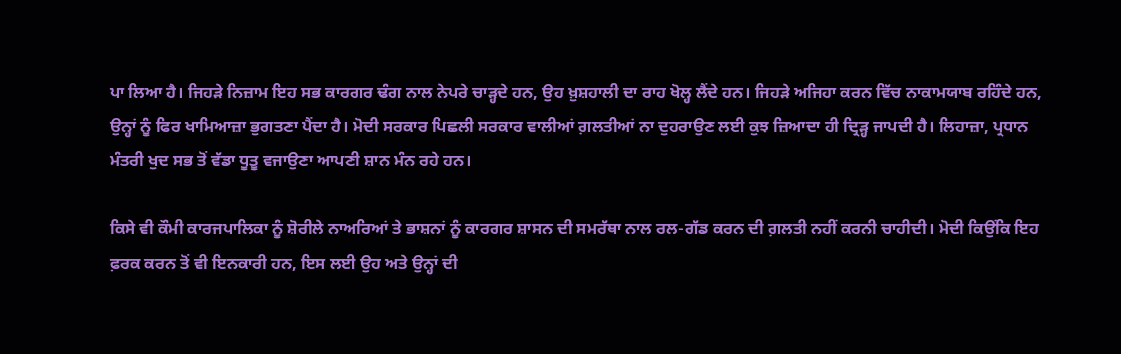ਪਾ ਲਿਆ ਹੈ। ਜਿਹੜੇ ਨਿਜ਼ਾਮ ਇਹ ਸਭ ਕਾਰਗਰ ਢੰਗ ਨਾਲ ਨੇਪਰੇ ਚਾੜ੍ਹਦੇ ਹਨ, ਉਹ ਖ਼ੁਸ਼ਹਾਲੀ ਦਾ ਰਾਹ ਖੋਲ੍ਹ ਲੈਂਦੇ ਹਨ। ਜਿਹੜੇ ਅਜਿਹਾ ਕਰਨ ਵਿੱਚ ਨਾਕਾਮਯਾਬ ਰਹਿੰਦੇ ਹਨ, ਉਨ੍ਹਾਂ ਨੂੰ ਫਿਰ ਖਾਮਿਆਜ਼ਾ ਭੁਗਤਣਾ ਪੈਂਦਾ ਹੈ। ਮੋਦੀ ਸਰਕਾਰ ਪਿਛਲੀ ਸਰਕਾਰ ਵਾਲੀਆਂ ਗ਼ਲਤੀਆਂ ਨਾ ਦੁਹਰਾਉਣ ਲਈ ਕੁਝ ਜ਼ਿਆਦਾ ਹੀ ਦ੍ਰਿੜ੍ਹ ਜਾਪਦੀ ਹੈ। ਲਿਹਾਜ਼ਾ, ਪ੍ਰਧਾਨ ਮੰਤਰੀ ਖੁਦ ਸਭ ਤੋਂ ਵੱਡਾ ਧੂਤੂ ਵਜਾਉਣਾ ਆਪਣੀ ਸ਼ਾਨ ਮੰਨ ਰਹੇ ਹਨ।

ਕਿਸੇ ਵੀ ਕੌਮੀ ਕਾਰਜਪਾਲਿਕਾ ਨੂੰ ਸ਼ੋਰੀਲੇ ਨਾਅਰਿਆਂ ਤੇ ਭਾਸ਼ਨਾਂ ਨੂੰ ਕਾਰਗਰ ਸ਼ਾਸਨ ਦੀ ਸਮਰੱਥਾ ਨਾਲ ਰਲ-ਗੱਡ ਕਰਨ ਦੀ ਗ਼ਲਤੀ ਨਹੀਂ ਕਰਨੀ ਚਾਹੀਦੀ। ਮੋਦੀ ਕਿਉਂਕਿ ਇਹ ਫ਼ਰਕ ਕਰਨ ਤੋਂ ਵੀ ਇਨਕਾਰੀ ਹਨ, ਇਸ ਲਈ ਉਹ ਅਤੇ ਉਨ੍ਹਾਂ ਦੀ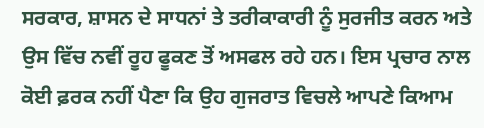ਸਰਕਾਰ, ਸ਼ਾਸਨ ਦੇ ਸਾਧਨਾਂ ਤੇ ਤਰੀਕਾਕਾਰੀ ਨੂੰ ਸੁਰਜੀਤ ਕਰਨ ਅਤੇ ਉਸ ਵਿੱਚ ਨਵੀਂ ਰੂਹ ਫੂਕਣ ਤੋਂ ਅਸਫਲ ਰਹੇ ਹਨ। ਇਸ ਪ੍ਰਚਾਰ ਨਾਲ ਕੋਈ ਫ਼ਰਕ ਨਹੀਂ ਪੈਣਾ ਕਿ ਉਹ ਗੁਜਰਾਤ ਵਿਚਲੇ ਆਪਣੇ ਕਿਆਮ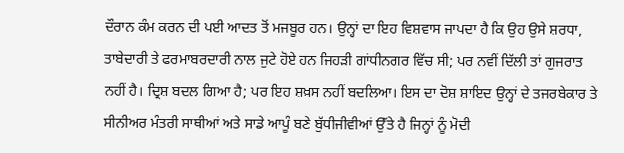ਦੌਰਾਨ ਕੰਮ ਕਰਨ ਦੀ ਪਈ ਆਦਤ ਤੋਂ ਮਜਬੂਰ ਹਨ। ਉਨ੍ਹਾਂ ਦਾ ਇਹ ਵਿਸ਼ਵਾਸ ਜਾਪਦਾ ਹੈ ਕਿ ਉਹ ਉਸੇ ਸ਼ਰਧਾ, ਤਾਬੇਦਾਰੀ ਤੇ ਫਰਮਾਬਰਦਾਰੀ ਨਾਲ ਜੁਟੇ ਹੋਏ ਹਨ ਜਿਹੜੀ ਗਾਂਧੀਨਗਰ ਵਿੱਚ ਸੀ; ਪਰ ਨਵੀਂ ਦਿੱਲੀ ਤਾਂ ਗੁਜਰਾਤ ਨਹੀਂ ਹੈ। ਦ੍ਰਿਸ਼ ਬਦਲ ਗਿਆ ਹੈ; ਪਰ ਇਹ ਸ਼ਖ਼ਸ ਨਹੀਂ ਬਦਲਿਆ। ਇਸ ਦਾ ਦੋਸ਼ ਸ਼ਾਇਦ ਉਨ੍ਹਾਂ ਦੇ ਤਜਰਬੇਕਾਰ ਤੇ ਸੀਨੀਅਰ ਮੰਤਰੀ ਸਾਥੀਆਂ ਅਤੇ ਸਾਡੇ ਆਪੂੰ ਬਣੇ ਬੁੱਧੀਜੀਵੀਆਂ ਉੱਤੇ ਹੈ ਜਿਨ੍ਹਾਂ ਨੂੰ ਮੋਦੀ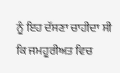ਨੂੰ ਇਹ ਦੱਸਣਾ ਚਾਹੀਦਾ ਸੀ ਕਿ ਜਮਹੂਰੀਅਤ ਵਿਚ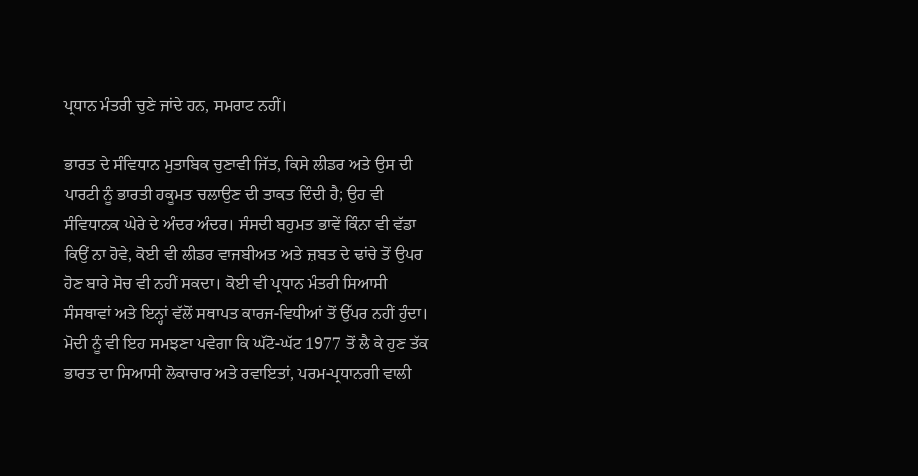ਪ੍ਰਧਾਨ ਮੰਤਰੀ ਚੁਣੇ ਜਾਂਦੇ ਹਨ, ਸਮਰਾਟ ਨਹੀਂ।

ਭਾਰਤ ਦੇ ਸੰਵਿਧਾਨ ਮੁਤਾਬਿਕ ਚੁਣਾਵੀ ਜਿੱਤ, ਕਿਸੇ ਲੀਡਰ ਅਤੇ ਉਸ ਦੀ ਪਾਰਟੀ ਨੂੰ ਭਾਰਤੀ ਹਕੂਮਤ ਚਲਾਉਣ ਦੀ ਤਾਕਤ ਦਿੰਦੀ ਹੈ; ਉਹ ਵੀ ਸੰਵਿਧਾਨਕ ਘੇਰੇ ਦੇ ਅੰਦਰ ਅੰਦਰ। ਸੰਸਦੀ ਬਹੁਮਤ ਭਾਵੇਂ ਕਿੰਨਾ ਵੀ ਵੱਡਾ ਕਿਉਂ ਨਾ ਹੋਵੇ, ਕੋਈ ਵੀ ਲੀਡਰ ਵਾਜਬੀਅਤ ਅਤੇ ਜ਼ਬਤ ਦੇ ਢਾਂਚੇ ਤੋਂ ਉਪਰ ਹੋਣ ਬਾਰੇ ਸੋਚ ਵੀ ਨਹੀਂ ਸਕਦਾ। ਕੋਈ ਵੀ ਪ੍ਰਧਾਨ ਮੰਤਰੀ ਸਿਆਸੀ ਸੰਸਥਾਵਾਂ ਅਤੇ ਇਨ੍ਹਾਂ ਵੱਲੋਂ ਸਥਾਪਤ ਕਾਰਜ-ਵਿਧੀਆਂ ਤੋਂ ਉੱਪਰ ਨਹੀਂ ਹੁੰਦਾ। ਮੋਦੀ ਨੂੰ ਵੀ ਇਹ ਸਮਝਣਾ ਪਵੇਗਾ ਕਿ ਘੱਟੋ-ਘੱਟ 1977 ਤੋਂ ਲੈ ਕੇ ਹੁਣ ਤੱਕ ਭਾਰਤ ਦਾ ਸਿਆਸੀ ਲੋਕਾਚਾਰ ਅਤੇ ਰਵਾਇਤਾਂ, ਪਰਮ-ਪ੍ਰਧਾਨਗੀ ਵਾਲੀ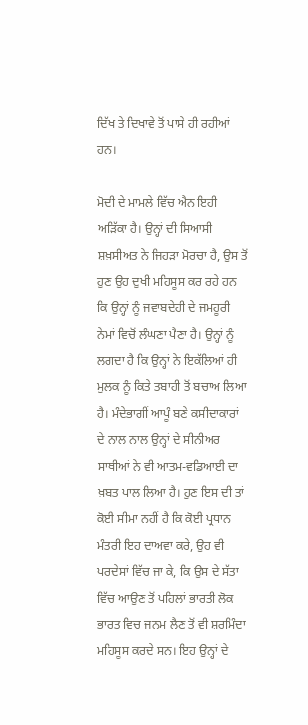ਦਿੱਖ ਤੇ ਦਿਖਾਵੇ ਤੋਂ ਪਾਸੇ ਹੀ ਰਹੀਆਂ ਹਨ।

ਮੋਦੀ ਦੇ ਮਾਮਲੇ ਵਿੱਚ ਐਨ ਇਹੀ ਅੜਿੱਕਾ ਹੈ। ਉਨ੍ਹਾਂ ਦੀ ਸਿਆਸੀ ਸ਼ਖ਼ਸੀਅਤ ਨੇ ਜਿਹੜਾ ਮੋਰਚਾ ਹੈ, ਉਸ ਤੋਂ ਹੁਣ ਉਹ ਦੁਖੀ ਮਹਿਸੂਸ ਕਰ ਰਹੇ ਹਨ ਕਿ ਉਨ੍ਹਾਂ ਨੂੰ ਜਵਾਬਦੇਹੀ ਦੇ ਜਮਹੂਰੀ ਨੇਮਾਂ ਵਿਚੋਂ ਲੰਘਣਾ ਪੈਣਾ ਹੈ। ਉਨ੍ਹਾਂ ਨੂੰ ਲਗਦਾ ਹੈ ਕਿ ਉਨ੍ਹਾਂ ਨੇ ਇਕੱਲਿਆਂ ਹੀ ਮੁਲਕ ਨੂੰ ਕਿਤੇ ਤਬਾਹੀ ਤੋਂ ਬਚਾਅ ਲਿਆ ਹੈ। ਮੰਦੇਭਾਗੀਂ ਆਪੂੰ ਬਣੇ ਕਸੀਦਾਕਾਰਾਂ ਦੇ ਨਾਲ ਨਾਲ ਉਨ੍ਹਾਂ ਦੇ ਸੀਨੀਅਰ ਸਾਥੀਆਂ ਨੇ ਵੀ ਆਤਮ-ਵਡਿਆਈ ਦਾ ਖ਼ਬਤ ਪਾਲ ਲਿਆ ਹੈ। ਹੁਣ ਇਸ ਦੀ ਤਾਂ ਕੋਈ ਸੀਮਾ ਨਹੀਂ ਹੈ ਕਿ ਕੋਈ ਪ੍ਰਧਾਨ ਮੰਤਰੀ ਇਹ ਦਾਅਵਾ ਕਰੇ, ਉਹ ਵੀ ਪਰਦੇਸਾਂ ਵਿੱਚ ਜਾ ਕੇ, ਕਿ ਉਸ ਦੇ ਸੱਤਾ ਵਿੱਚ ਆਉਣ ਤੋਂ ਪਹਿਲਾਂ ਭਾਰਤੀ ਲੋਕ ਭਾਰਤ ਵਿਚ ਜਨਮ ਲੈਣ ਤੋਂ ਵੀ ਸ਼ਰਮਿੰਦਾ ਮਹਿਸੂਸ ਕਰਦੇ ਸਨ। ਇਹ ਉਨ੍ਹਾਂ ਦੇ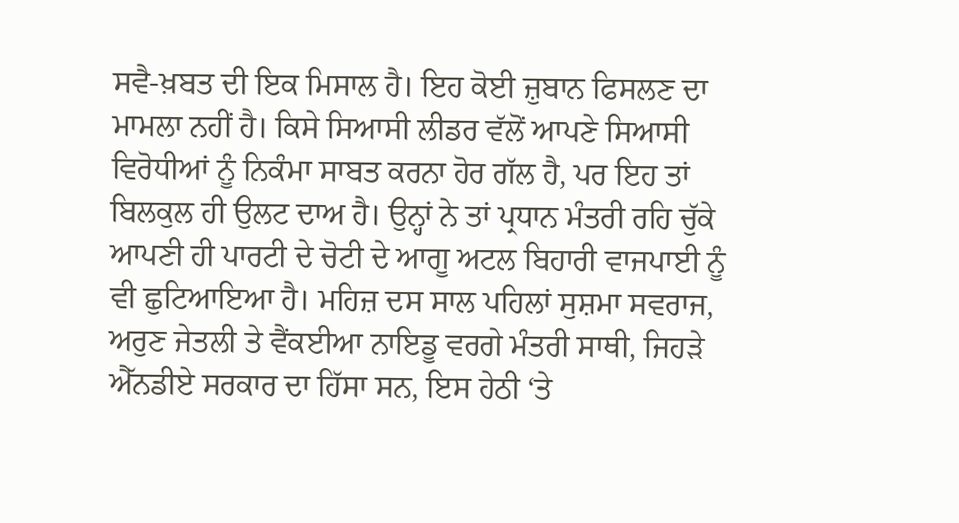ਸਵੈ-ਖ਼ਬਤ ਦੀ ਇਕ ਮਿਸਾਲ ਹੈ। ਇਹ ਕੋਈ ਜ਼ੁਬਾਨ ਫਿਸਲਣ ਦਾ ਮਾਮਲਾ ਨਹੀਂ ਹੈ। ਕਿਸੇ ਸਿਆਸੀ ਲੀਡਰ ਵੱਲੋਂ ਆਪਣੇ ਸਿਆਸੀ ਵਿਰੋਧੀਆਂ ਨੂੰ ਨਿਕੰਮਾ ਸਾਬਤ ਕਰਨਾ ਹੋਰ ਗੱਲ ਹੈ, ਪਰ ਇਹ ਤਾਂ ਬਿਲਕੁਲ ਹੀ ਉਲਟ ਦਾਅ ਹੈ। ਉਨ੍ਹਾਂ ਨੇ ਤਾਂ ਪ੍ਰਧਾਨ ਮੰਤਰੀ ਰਹਿ ਚੁੱਕੇ ਆਪਣੀ ਹੀ ਪਾਰਟੀ ਦੇ ਚੋਟੀ ਦੇ ਆਗੂ ਅਟਲ ਬਿਹਾਰੀ ਵਾਜਪਾਈ ਨੂੰ ਵੀ ਛੁਟਿਆਇਆ ਹੈ। ਮਹਿਜ਼ ਦਸ ਸਾਲ ਪਹਿਲਾਂ ਸੁਸ਼ਮਾ ਸਵਰਾਜ, ਅਰੁਣ ਜੇਤਲੀ ਤੇ ਵੈਂਕਈਆ ਨਾਇਡੂ ਵਰਗੇ ਮੰਤਰੀ ਸਾਥੀ, ਜਿਹੜੇ ਐੱਨਡੀਏ ਸਰਕਾਰ ਦਾ ਹਿੱਸਾ ਸਨ, ਇਸ ਹੇਠੀ ‘ਤੇ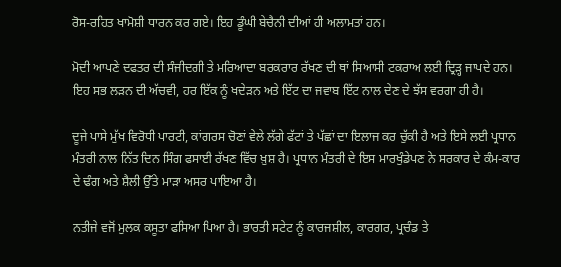ਰੋਸ-ਰਹਿਤ ਖਾਮੋਸ਼ੀ ਧਾਰਨ ਕਰ ਗਏ। ਇਹ ਡੂੰਘੀ ਬੇਚੈਨੀ ਦੀਆਂ ਹੀ ਅਲਾਮਤਾਂ ਹਨ।

ਮੋਦੀ ਆਪਣੇ ਦਫਤਰ ਦੀ ਸੰਜੀਦਗੀ ਤੇ ਮਰਿਆਦਾ ਬਰਕਰਾਰ ਰੱਖਣ ਦੀ ਥਾਂ ਸਿਆਸੀ ਟਕਰਾਅ ਲਈ ਦ੍ਰਿੜ੍ਹ ਜਾਪਦੇ ਹਨ। ਇਹ ਸਭ ਲੜਨ ਦੀ ਅੱਚਵੀ, ਹਰ ਇੱਕ ਨੂੰ ਖਦੇੜਨ ਅਤੇ ਇੱਟ ਦਾ ਜਵਾਬ ਇੱਟ ਨਾਲ ਦੇਣ ਦੇ ਝੱਸ ਵਰਗਾ ਹੀ ਹੈ।

ਦੂਜੇ ਪਾਸੇ ਮੁੱਖ ਵਿਰੋਧੀ ਪਾਰਟੀ, ਕਾਂਗਰਸ ਚੋਣਾਂ ਵੇਲੇ ਲੱਗੇ ਫੱਟਾਂ ਤੇ ਪੱਛਾਂ ਦਾ ਇਲਾਜ ਕਰ ਚੁੱਕੀ ਹੈ ਅਤੇ ਇਸੇ ਲਈ ਪ੍ਰਧਾਨ ਮੰਤਰੀ ਨਾਲ ਨਿੱਤ ਦਿਨ ਸਿੰਗ ਫਸਾਈ ਰੱਖਣ ਵਿੱਚ ਖ਼ੁਸ਼ ਹੈ। ਪ੍ਰਧਾਨ ਮੰਤਰੀ ਦੇ ਇਸ ਮਾਰਖੁੰਡੇਪਣ ਨੇ ਸਰਕਾਰ ਦੇ ਕੰਮ-ਕਾਰ ਦੇ ਢੰਗ ਅਤੇ ਸ਼ੈਲੀ ਉੱਤੇ ਮਾੜਾ ਅਸਰ ਪਾਇਆ ਹੈ।

ਨਤੀਜੇ ਵਜੋਂ ਮੁਲਕ ਕਸੂਤਾ ਫਸਿਆ ਪਿਆ ਹੈ। ਭਾਰਤੀ ਸਟੇਟ ਨੂੰ ਕਾਰਜਸ਼ੀਲ, ਕਾਰਗਰ, ਪ੍ਰਚੰਡ ਤੇ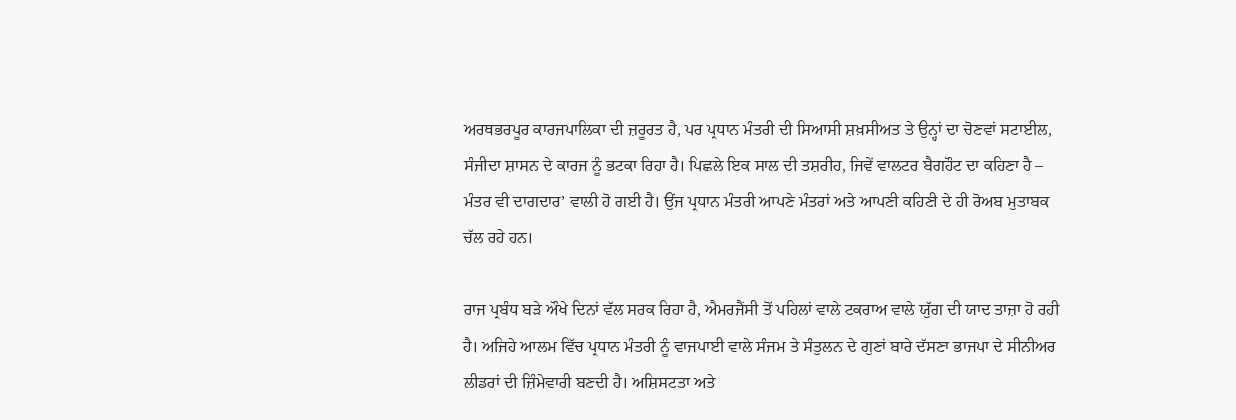ਅਰਥਭਰਪੂਰ ਕਾਰਜਪਾਲਿਕਾ ਦੀ ਜ਼ਰੂਰਤ ਹੈ, ਪਰ ਪ੍ਰਧਾਨ ਮੰਤਰੀ ਦੀ ਸਿਆਸੀ ਸ਼ਖ਼ਸੀਅਤ ਤੇ ਉਨ੍ਹਾਂ ਦਾ ਚੋਣਵਾਂ ਸਟਾਈਲ, ਸੰਜੀਦਾ ਸ਼ਾਸਨ ਦੇ ਕਾਰਜ ਨੂੰ ਭਟਕਾ ਰਿਹਾ ਹੈ। ਪਿਛਲੇ ਇਕ ਸਾਲ ਦੀ ਤਸ਼ਰੀਹ, ਜਿਵੇਂ ਵਾਲਟਰ ਬੈਗਹੌਟ ਦਾ ਕਹਿਣਾ ਹੈ – ਮੰਤਰ ਵੀ ਦਾਗਦਾਰ’ ਵਾਲੀ ਹੋ ਗਈ ਹੈ। ਉਂਜ ਪ੍ਰਧਾਨ ਮੰਤਰੀ ਆਪਣੇ ਮੰਤਰਾਂ ਅਤੇ ਆਪਣੀ ਕਹਿਣੀ ਦੇ ਹੀ ਰੋਅਬ ਮੁਤਾਬਕ ਚੱਲ ਰਹੇ ਹਨ।

ਰਾਜ ਪ੍ਰਬੰਧ ਬੜੇ ਔਖੇ ਦਿਨਾਂ ਵੱਲ ਸਰਕ ਰਿਹਾ ਹੈ, ਐਮਰਜੈਂਸੀ ਤੋਂ ਪਹਿਲਾਂ ਵਾਲੇ ਟਕਰਾਅ ਵਾਲੇ ਯੁੱਗ ਦੀ ਯਾਦ ਤਾਜ਼ਾ ਹੋ ਰਹੀ ਹੈ। ਅਜਿਹੇ ਆਲਮ ਵਿੱਚ ਪ੍ਰਧਾਨ ਮੰਤਰੀ ਨੂੰ ਵਾਜਪਾਈ ਵਾਲੇ ਸੰਜਮ ਤੇ ਸੰਤੁਲਨ ਦੇ ਗੁਣਾਂ ਬਾਰੇ ਦੱਸਣਾ ਭਾਜਪਾ ਦੇ ਸੀਨੀਅਰ ਲੀਡਰਾਂ ਦੀ ਜ਼ਿੰਮੇਵਾਰੀ ਬਣਦੀ ਹੈ। ਅਸ਼ਿਸਟਤਾ ਅਤੇ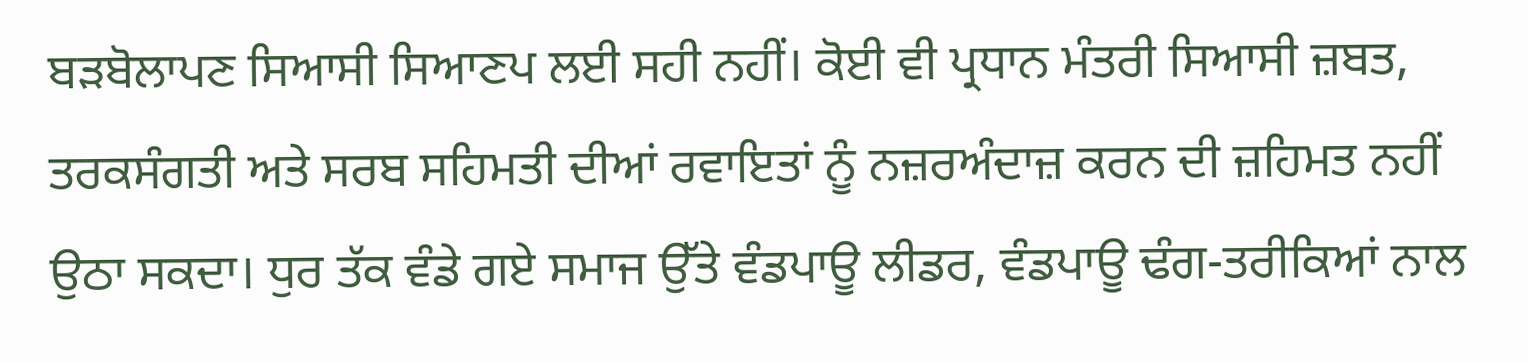ਬੜਬੋਲਾਪਣ ਸਿਆਸੀ ਸਿਆਣਪ ਲਈ ਸਹੀ ਨਹੀਂ। ਕੋਈ ਵੀ ਪ੍ਰਧਾਨ ਮੰਤਰੀ ਸਿਆਸੀ ਜ਼ਬਤ, ਤਰਕਸੰਗਤੀ ਅਤੇ ਸਰਬ ਸਹਿਮਤੀ ਦੀਆਂ ਰਵਾਇਤਾਂ ਨੂੰ ਨਜ਼ਰਅੰਦਾਜ਼ ਕਰਨ ਦੀ ਜ਼ਹਿਮਤ ਨਹੀਂ ਉਠਾ ਸਕਦਾ। ਧੁਰ ਤੱਕ ਵੰਡੇ ਗਏ ਸਮਾਜ ਉੱਤੇ ਵੰਡਪਾਊ ਲੀਡਰ, ਵੰਡਪਾਊ ਢੰਗ-ਤਰੀਕਿਆਂ ਨਾਲ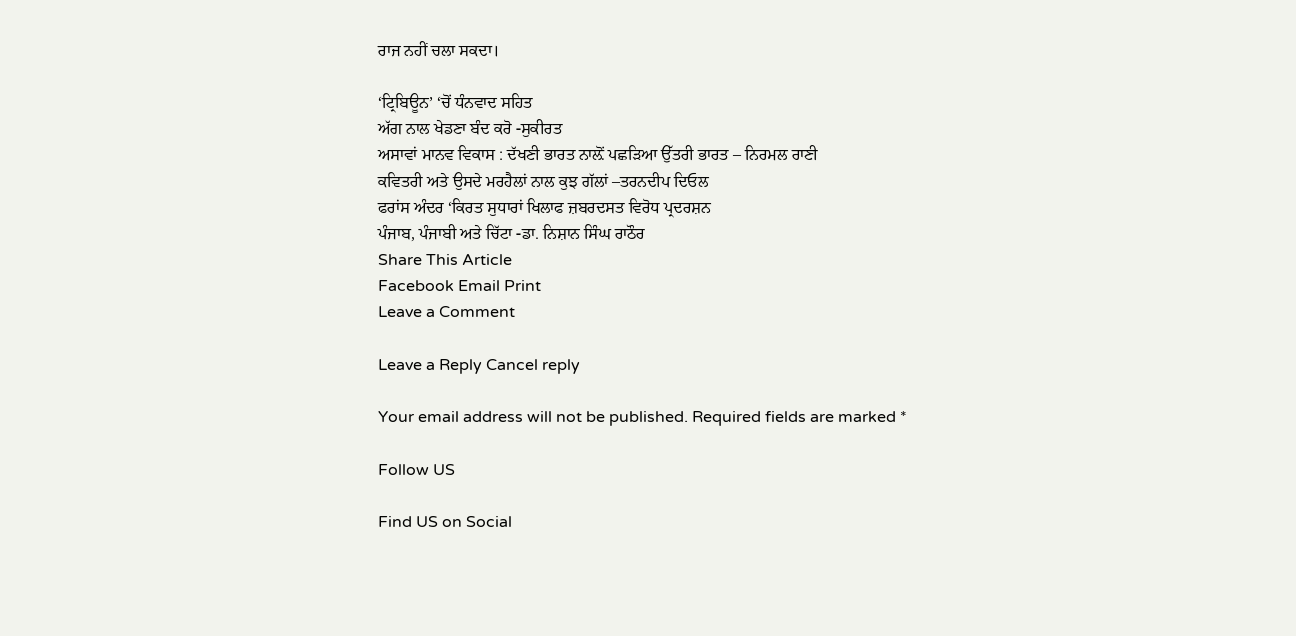ਰਾਜ ਨਹੀਂ ਚਲਾ ਸਕਦਾ।

‘ਟ੍ਰਿਬਿਊਨ’ ‘ਚੋਂ ਧੰਨਵਾਦ ਸਹਿਤ
ਅੱਗ ਨਾਲ ਖੇਡਣਾ ਬੰਦ ਕਰੋ -ਸੁਕੀਰਤ
ਅਸਾਵਾਂ ਮਾਨਵ ਵਿਕਾਸ : ਦੱਖਣੀ ਭਾਰਤ ਨਾਲ਼ੋਂ ਪਛੜਿਆ ਉੱਤਰੀ ਭਾਰਤ – ਨਿਰਮਲ ਰਾਣੀ
ਕਵਿਤਰੀ ਅਤੇ ਉਸਦੇ ਮਰਹੈਲਾਂ ਨਾਲ ਕੁਝ ਗੱਲਾਂ –ਤਰਨਦੀਪ ਦਿਓਲ
ਫਰਾਂਸ ਅੰਦਰ ‘ਕਿਰਤ ਸੁਧਾਰਾਂ ਖਿਲਾਫ ਜ਼ਬਰਦਸਤ ਵਿਰੋਧ ਪ੍ਰਦਰਸ਼ਨ
ਪੰਜਾਬ, ਪੰਜਾਬੀ ਅਤੇ ਚਿੱਟਾ -ਡਾ. ਨਿਸ਼ਾਨ ਸਿੰਘ ਰਾਠੌਰ
Share This Article
Facebook Email Print
Leave a Comment

Leave a Reply Cancel reply

Your email address will not be published. Required fields are marked *

Follow US

Find US on Social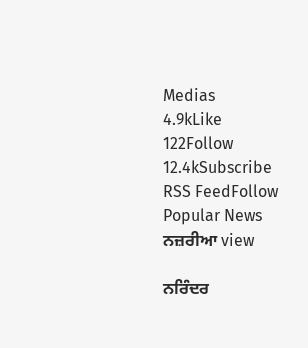Medias
4.9kLike
122Follow
12.4kSubscribe
RSS FeedFollow
Popular News
ਨਜ਼ਰੀਆ view

ਨਰਿੰਦਰ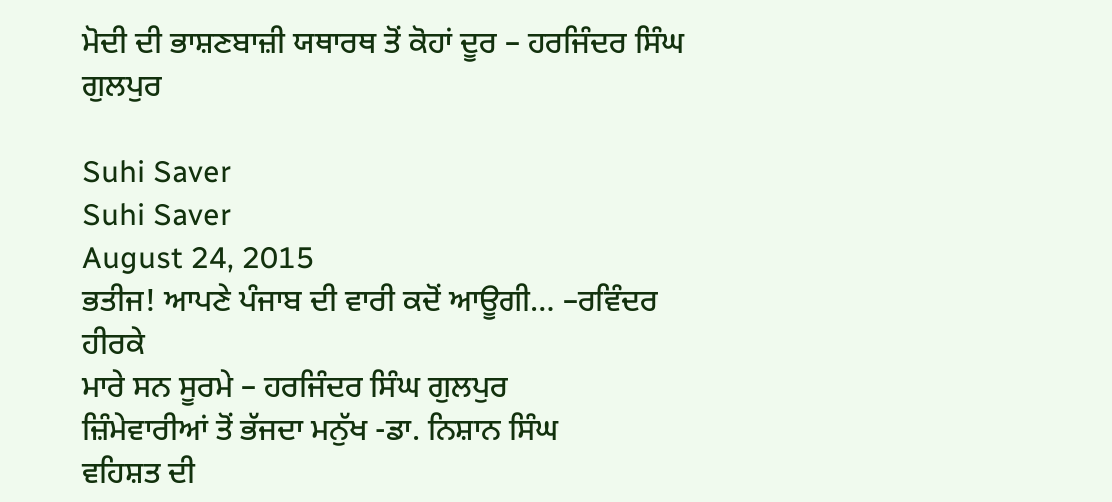ਮੋਦੀ ਦੀ ਭਾਸ਼ਣਬਾਜ਼ੀ ਯਥਾਰਥ ਤੋਂ ਕੋਹਾਂ ਦੂਰ – ਹਰਜਿੰਦਰ ਸਿੰਘ ਗੁਲਪੁਰ

Suhi Saver
Suhi Saver
August 24, 2015
ਭਤੀਜ! ਆਪਣੇ ਪੰਜਾਬ ਦੀ ਵਾਰੀ ਕਦੋਂ ਆਊਗੀ… –ਰਵਿੰਦਰ ਹੀਰਕੇ
ਮਾਰੇ ਸਨ ਸੂਰਮੇ – ਹਰਜਿੰਦਰ ਸਿੰਘ ਗੁਲਪੁਰ
ਜ਼ਿੰਮੇਵਾਰੀਆਂ ਤੋਂ ਭੱਜਦਾ ਮਨੁੱਖ -ਡਾ. ਨਿਸ਼ਾਨ ਸਿੰਘ
ਵਹਿਸ਼ਤ ਦੀ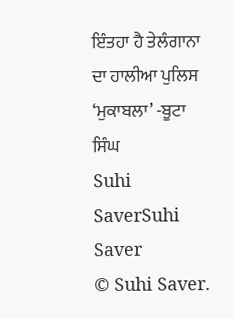ਇੰਤਹਾ ਹੈ ਤੇਲੰਗਾਨਾ ਦਾ ਹਾਲੀਆ ਪੁਲਿਸ ‘ਮੁਕਾਬਲਾ’ -ਬੂਟਾ ਸਿੰਘ
Suhi SaverSuhi Saver
© Suhi Saver.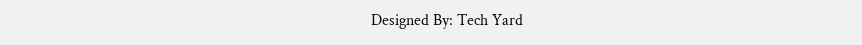Designed By: Tech Yard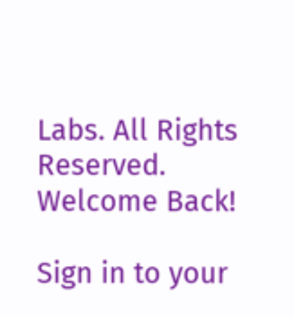Labs. All Rights Reserved.
Welcome Back!

Sign in to your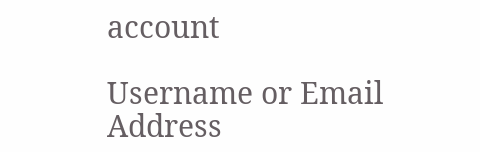account

Username or Email Address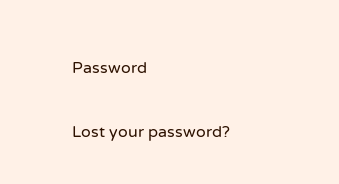Password

Lost your password?